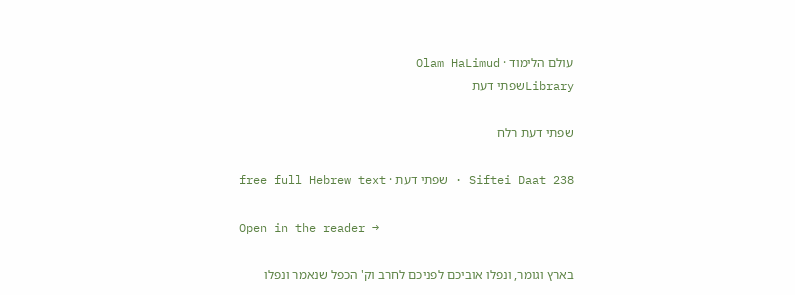עולם הלימוד · Olam HaLimud
Libraryשפתי דעת

שפתי דעת רלח

Siftei Daat 238 · שפתי דעת · free full Hebrew text

Open in the reader →

בארץ וגומר, ונפלו אוביכם לפניכם לחרב וק' הכפל שנאמר ונפלו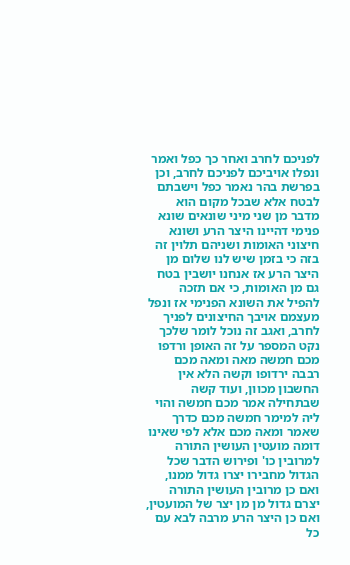לפניכם לחרב ואחר כך כפל ואמר ונפלו אויביכם לפניכם לחרב, וכן בפרשת בהר נאמר כפל וישבתם לבטח אלא שבכל מקום הוא מדבר מן שני מיני שונאים שונא פנימי דהיינו היצר הרע ושונא חיצוני האומות ושניהם תלוין זה בזה כי בזמן שיש לנו שלום מן היצר הרע אז אנחנו יושבין בטח גם מן האומות, כי אם תזכה להפיל את השונא הפנימי אז ונפל מעצמם אויבך החיצונים לפניך לחרב, ואגב זה נוכל לומר שלכך נקט המספר על זה האופן ורדפו מכם חמשה מאה ומאה מכם רבבה ירדופו וקשה הלא אין החשבון מכוון, ועוד קשה שבתחילה אמר מכם חמשה והוי ליה למימר חמשה מכם כדרך שאמר ומאה מכם אלא לפי שאינו דומה מועטין העושין התורה למרובין כו' ופירוש הדבר שכל הגדול מחבירו יצרו גדול ממנו, ואם כן מרובין העושין התורה יצרם גדול מן מן יצר של המועטין, ואם כן היצר הרע מרבה לבא עם כל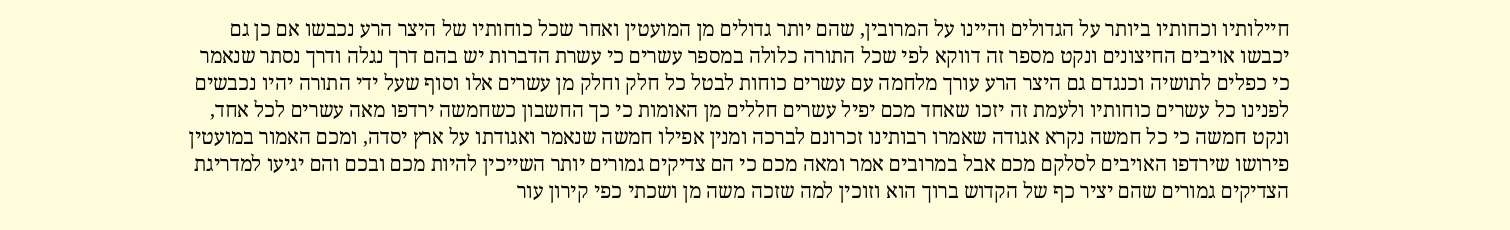חיילותיו וכחותיו ביותר על הגדולים והיינו על המרובין, שהם יותר גדולים מן המועטין ואחר שכל כוחותיו של היצר הרע נכבשו אם כן גם יכבשו אויבים החיצונים ונקט מספר זה דווקא לפי שכל התורה כלולה במספר עשרים כי עשרת הדברות יש בהם דרך נגלה ודרך נסתר שנאמר כי כפלים לתושיה וכנגדם גם היצר הרע עורך מלחמה עם עשרים כוחות לבטל כל חלק וחלק מן עשרים אלו וסוף שעל ידי התורה יהיו נכבשים לפנינו כל עשרים כוחותיו ולעמת זה יזכו שאחד מכם יפיל עשרים חללים מן האומות כי כך החשבון כשחמשה ירדפו מאה עשרים לכל אחד, ונקט חמשה כי כל חמשה נקרא אגודה שאמרו רבותינו זכרונם לברכה ומנין אפילו חמשה שנאמר ואגודתו על ארץ יסדה, ומכם האמור במועטין פירושו שירדפו האויבים לסלקם מכם אבל במרובים אמר ומאה מכם כי הם צדיקים גמורים יותר השייכין להיות מכם ובכם והם יגיעו למדריגת הצדיקים גמורים שהם יציר כף של הקדוש ברוך הוא וזוכין למה שזכה משה מן ושכתי כפי קירון עור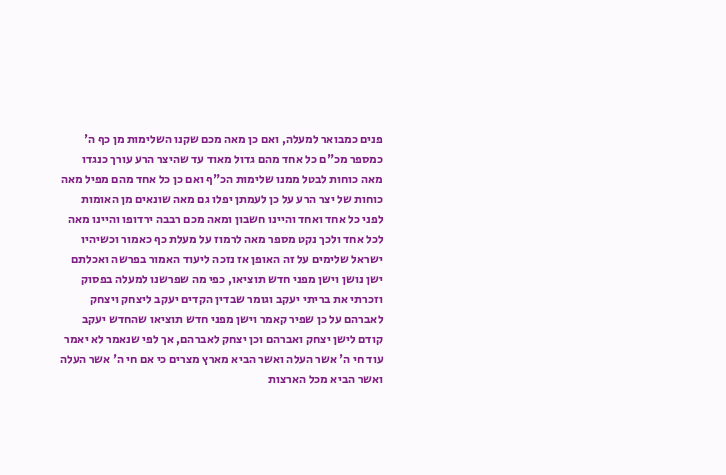פנים כמבואר למעלה, ואם כן מאה מכם שקנו השלימות מן כף ה' כמספר מכ"ם כל אחד מהם גדול מאוד עד שהיצר הרע עורך כנגדו מאה כוחות לבטל ממנו שלימות הכ"ף ואם כן כל אחד מהם מפיל מאה כוחות של יצר הרע על כן לעמתן יפלו גם מאה שונאים מן האומות לפני כל אחד ואחד והיינו חשבון ומאה מכם רבבה ירדופו והיינו מאה לכל אחד ולכך נקט מספר מאה לרמוז על מעלת כף כאמור וכשיהיו ישראל שלימים על זה האופן אז נזכה ליעוד האמור בפרשה ואכלתם ישן נושן וישן מפני חדש תוציאו, כפי מה שפרשנו למעלה בפסוק וזכרתי את בריתי יעקב וגומר שבדין הקדים יעקב ליצחק ויצחק לאברהם על כן שפיר קאמר וישן מפני חדש תוציאו שהחדש יעקב קודם לישן יצחק ואברהם וכן יצחק לאברהם, אך לפי שנאמר לא יאמר עוד חי ה' אשר העלה ואשר הביא מארץ מצרים כי אם חי ה' אשר העלה ואשר הביא מכל הארצות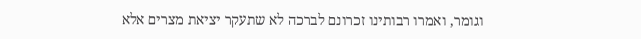וגומר, ואמרו רבותינו זכרונם לברכה לא שתעקר יציאת מצרים אלא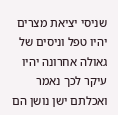שניסי יציאת מצרים יהיו טפל וניסים של גאולה אחרונה יהיו עיקר לכך נאמר ואכלתם ישן נושן הם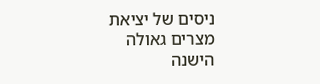ניסים של יציאת מצרים גאולה הישנה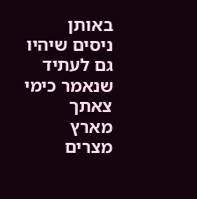באותן ניסים שיהיו גם לעתיד שנאמר כימי צאתך מארץ מצרים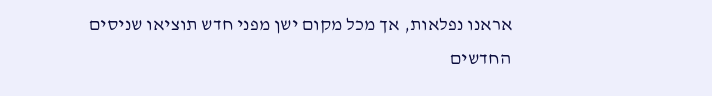אראנו נפלאות, אך מכל מקום ישן מפני חדש תוציאו שניסים החדשים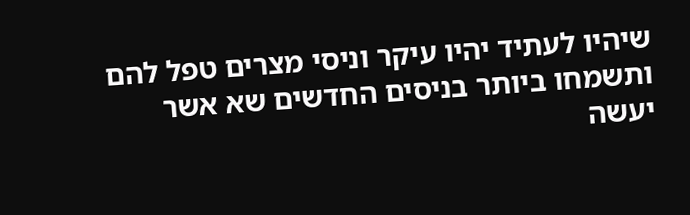שיהיו לעתיד יהיו עיקר וניסי מצרים טפל להם ותשמחו ביותר בניסים החדשים שא אשר יעשה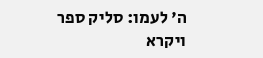ה' לעמו: סליק ספר ויקרא